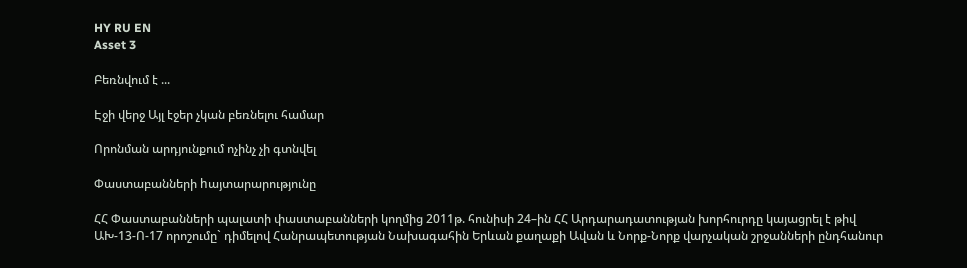HY RU EN
Asset 3

Բեռնվում է ...

Էջի վերջ Այլ էջեր չկան բեռնելու համար

Որոնման արդյունքում ոչինչ չի գտնվել

Փաստաբանների hայտարարությունը

ՀՀ Փաստաբանների պալատի փաստաբանների կողմից 2011թ. հունիսի 24–ին ՀՀ Արդարադատության խորհուրդը կայացրել է թիվ ԱԽ-13-Ո-17 որոշումը` դիմելով Հանրապետության Նախագահին Երևան քաղաքի Ավան և Նորք-Նորք վարչական շրջանների ընդհանուր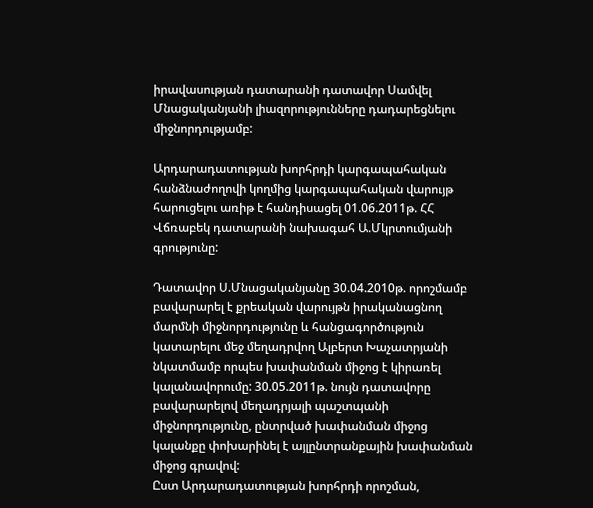իրավասության դատարանի դատավոր Սամվել Մնացականյանի լիազորությունները դադարեցնելու միջնորդությամբ:

Արդարադատության խորհրդի կարգապահական հանձնաժողովի կողմից կարգապահական վարույթ հարուցելու առիթ է հանդիսացել 01.06.2011թ. ՀՀ Վճռաբեկ դատարանի նախագահ Ա.Մկրտումյանի գրությունը:

Դատավոր Ս.Մնացականյանը 30.04.2010թ. որոշմամբ բավարարել է քրեական վարույթն իրականացնող մարմնի միջնորդությունը և հանցագործություն կատարելու մեջ մեղադրվող Ալբերտ Խաչատրյանի նկատմամբ որպես խափանման միջոց է կիրառել կալանավորումը: 30.05.2011թ. նույն դատավորը բավարարելով մեղադրյալի պաշտպանի միջնորդությունը, ընտրված խափանման միջոց կալանքը փոխարինել է այլընտրանքային խափանման միջոց գրավով:
Ըստ Արդարադատության խորհրդի որոշման,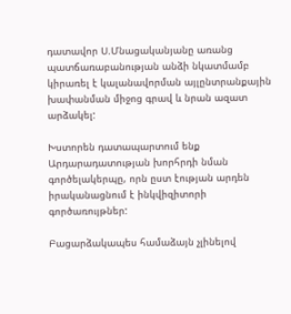դատավոր Ս.Մնացականյանը առանց պատճառաբանության անձի նկատմամբ կիրառել է կալանավորման այլընտրանքային խափանման միջոց գրավ և նրան ազատ արձակել:

Խստորեն դատապարտում ենք Արդարադատության խորհրդի նման գործելակերպը, որն ըստ էության արդեն իրականացնում է ինկվիզիտորի գործառույթներ:

Բացարձակապես համաձայն չլինելով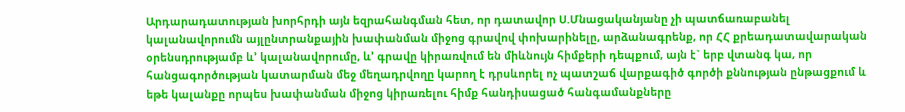Արդարադատության խորհրդի այն եզրահանգման հետ, որ դատավոր Ս.Մնացականյանը չի պատճառաբանել կալանավորումն այլընտրանքային խափանման միջոց գրավով փոխարինելը, արձանագրենք, որ ՀՀ քրեադատավարական օրենսդրությամբ և’ կալանավորումը, և’ գրավը կիրառվում են միևնույն հիմքերի դեպքում, այն է` երբ վտանգ կա, որ հանցագործության կատարման մեջ մեղադրվողը կարող է դրսևորել ոչ պատշաճ վարքագիծ գործի քննության ընթացքում և եթե կալանքը որպես խափանման միջոց կիրառելու հիմք հանդիսացած հանգամանքները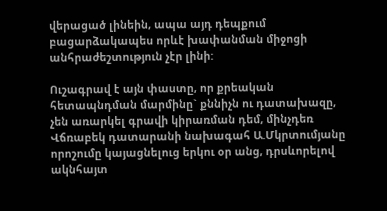վերացած լինեին, ապա այդ դեպքում բացարձակապես որևէ խափանման միջոցի անհրաժեշտություն չէր լինի:

Ուշագրավ է այն փաստը, որ քրեական հետապնդման մարմինը` քննիչն ու դատախազը, չեն առարկել գրավի կիրառման դեմ, մինչդեռ Վճռաբեկ դատարանի նախագահ Ա.Մկրտումյանը որոշումը կայացնելուց երկու օր անց, դրսևորելով ակնհայտ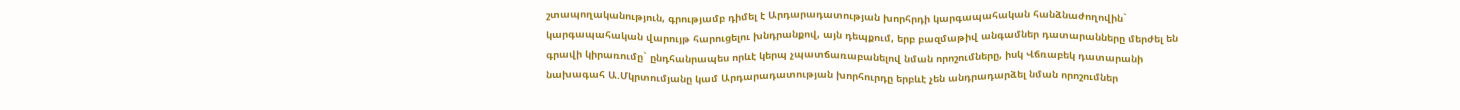շտապողականություն, գրությամբ դիմել է Արդարադատության խորհրդի կարգապահական հանձնաժողովին` կարգապահական վարույթ հարուցելու խնդրանքով, այն դեպքում, երբ բազմաթիվ անգամներ դատարանները մերժել են գրավի կիրառումը` ընդհանրապես որևէ կերպ չպատճառաբանելով նման որոշումները, իսկ Վճռաբեկ դատարանի նախագահ Ա.Մկրտումյանը կամ Արդարադատության խորհուրդը երբևէ չեն անդրադարձել նման որոշումներ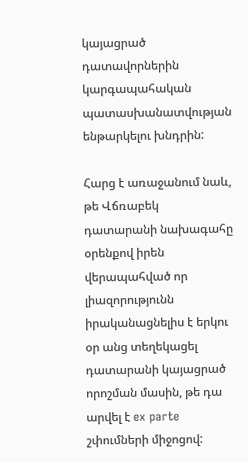կայացրած դատավորներին կարգապահական պատասխանատվության ենթարկելու խնդրին:

Հարց է առաջանում նաև, թե Վճռաբեկ դատարանի նախագահը օրենքով իրեն վերապահված որ լիազորությունն իրականացնելիս է երկու օր անց տեղեկացել դատարանի կայացրած որոշման մասին, թե դա արվել է ex parte շփումների միջոցով: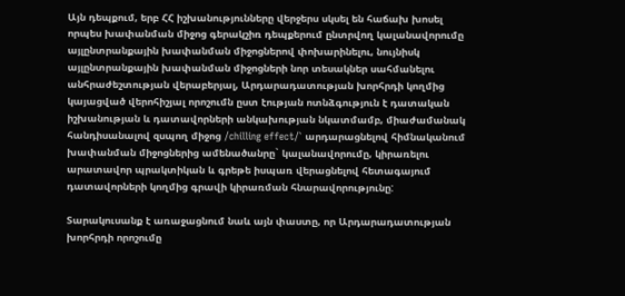Այն դեպքում, երբ ՀՀ իշխանությունները վերջերս սկսել են հաճախ խոսել որպես խափանման միջոց գերակշիռ դեպքերում ընտրվող կալանավորումը այլընտրանքային խափանման միջոցներով փոխարինելու, նույնիսկ այլընտրանքային խափանման միջոցների նոր տեսակներ սահմանելու անհրաժեշտության վերաբերյալ, Արդարադատության խորհրդի կողմից կայացված վերոհիշյալ որոշումն ըստ էության ոտնձգություն է դատական իշխանության և դատավորների անկախության նկատմամբ, միաժամանակ հանդիսանալով զսպող միջոց /chilling effect/` արդարացնելով հիմնականում խափանման միջոցներից ամենածանրը` կալանավորումը, կիրառելու արատավոր պրակտիկան և գրեթե իսպառ վերացնելով հետագայում դատավորների կողմից գրավի կիրառման հնարավորությունը:

Տարակուսանք է առաջացնում նաև այն փաստը, որ Արդարադատության խորհրդի որոշումը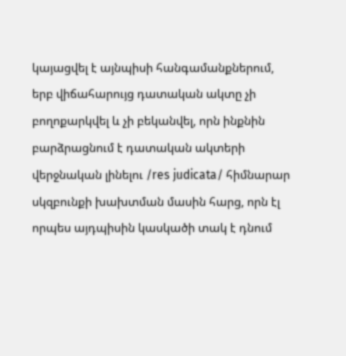կայացվել է այնպիսի հանգամանքներում, երբ վիճահարույց դատական ակտը չի բողոքարկվել և չի բեկանվել, որն ինքնին բարձրացնում է դատական ակտերի վերջնական լինելու /res judicata/ հիմնարար սկզբունքի խախտման մասին հարց, որն էլ որպես այդպիսին կասկածի տակ է դնում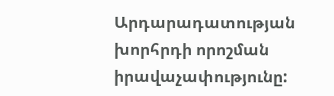Արդարադատության խորհրդի որոշման իրավաչափությունը: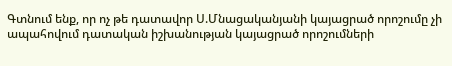Գտնում ենք, որ ոչ թե դատավոր Ս.Մնացականյանի կայացրած որոշումը չի ապահովում դատական իշխանության կայացրած որոշումների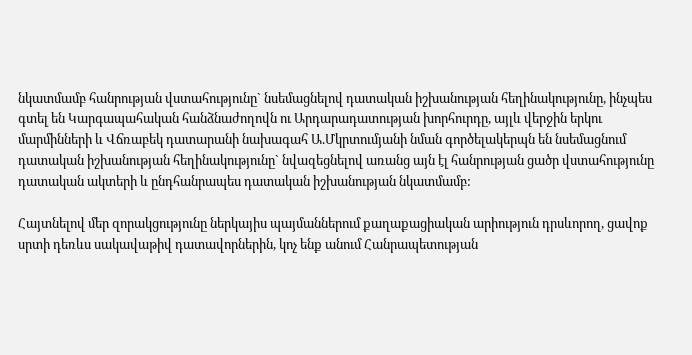նկատմամբ հանրության վստահությունը` նսեմացնելով դատական իշխանության հեղինակությունը, ինչպես գտել են Կարգապահական հանձնաժողովն ու Արդարադատության խորհուրդը, այլև վերջին երկու մարմինների և Վճռաբեկ դատարանի նախագահ Ա.Մկրտումյանի նման գործելակերպն են նսեմացնում դատական իշխանության հեղինակությունը` նվազեցնելով առանց այն էլ հանրության ցածր վստահությունը դատական ակտերի և ընդհանրապես դատական իշխանության նկատմամբ:

Հայտնելով մեր զորակցությունը ներկայիս պայմաններում քաղաքացիական արիություն դրսևորող, ցավոք սրտի դեռևս սակավաթիվ դատավորներին, կոչ ենք անում Հանրապետության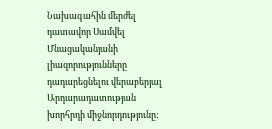Նախագահին մերժել դատավոր Սամվել Մնացականյանի լիազորությունները դադարեցնելու վերաբերյալ Արդարադատության խորհրդի միջնորդությունը: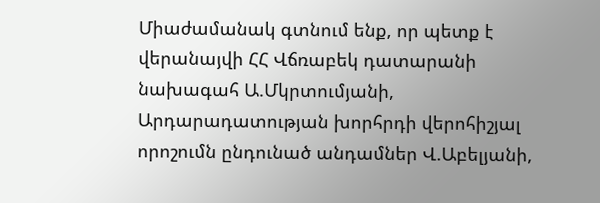Միաժամանակ գտնում ենք, որ պետք է վերանայվի ՀՀ Վճռաբեկ դատարանի նախագահ Ա.Մկրտումյանի, Արդարադատության խորհրդի վերոհիշյալ որոշումն ընդունած անդամներ Վ.Աբելյանի,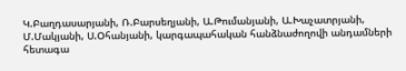Կ.Բաղդասարյանի, Ռ.Բարսեղյանի, Ա.Թումանյանի, Ա.Խաչատրյանի, Մ.Մակյանի, Ս.Օհանյանի, կարգապահական հանձնաժողովի անդամների հետագա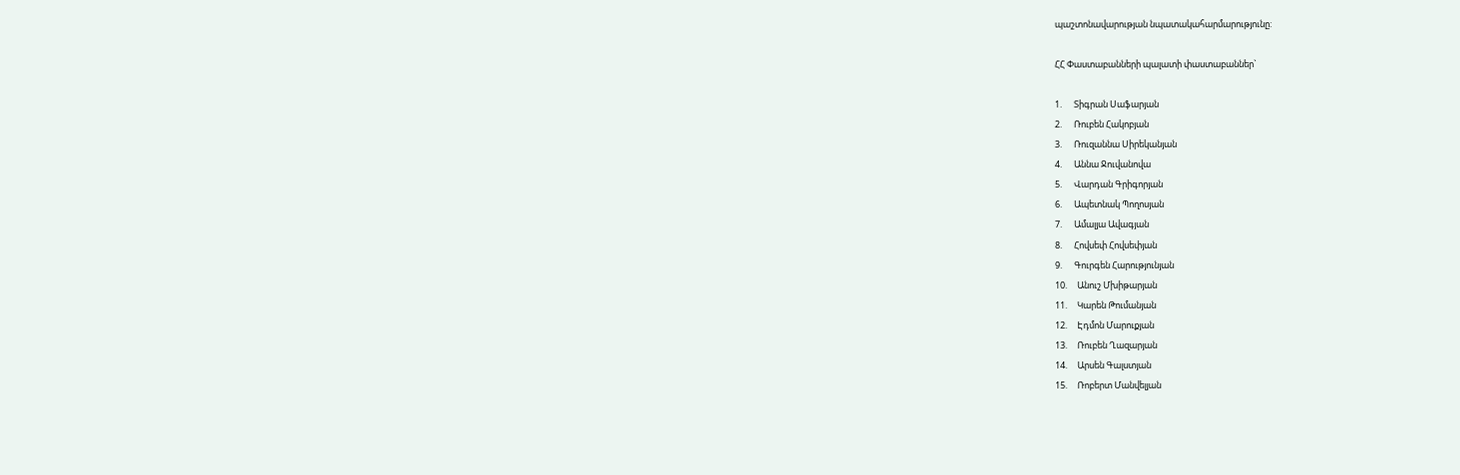պաշտոնավարության նպատակահարմարությունը:

ՀՀ Փաստաբանների պալատի փաստաբաններ`

1.      Տիգրան Սաֆարյան
2.      Ռուբեն Հակոբյան
3.      Ռուզաննա Սիրեկանյան
4.      Աննա Ջուվանովա
5.      Վարդան Գրիգորյան
6.      Ապետնակ Պողոսյան
7.      Ամալյա Ավագյան
8.      Հովսեփ Հովսեփյան
9.      Գուրգեն Հարությունյան
10.     Անուշ Մխիթարյան
11.     Կարեն Թումանյան
12.     Էդմոն Մարուքյան
13.     Ռուբեն Ղազարյան
14.     Արսեն Գալստյան
15.     Ռոբերտ Մանվելյան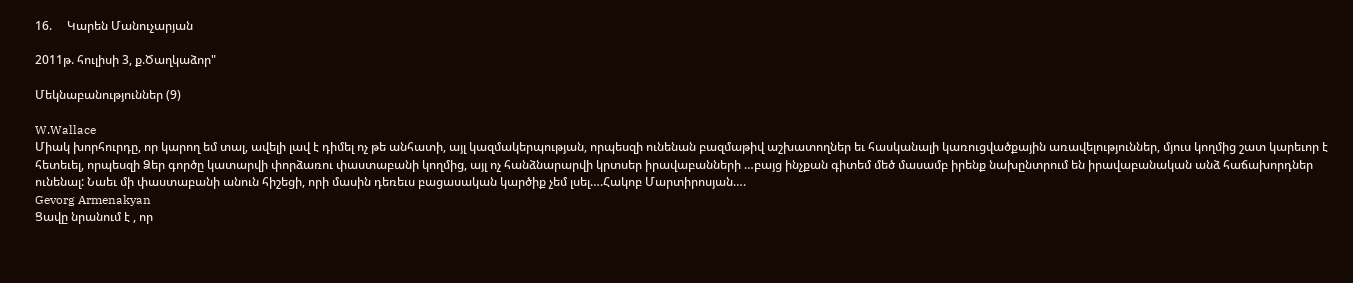16.     Կարեն Մանուչարյան

2011թ. հուլիսի 3, ք.Ծաղկաձոր"

Մեկնաբանություններ (9)

W.Wallace
Միակ խորհուրդը, որ կարող եմ տալ, ավելի լավ է դիմել ոչ թե անհատի, այլ կազմակերպության, որպեսզի ունենան բազմաթիվ աշխատողներ եւ հասկանալի կառուցվածքային առավելություններ, մյուս կողմից շատ կարեւոր է հետեւել, որպեսզի Ձեր գործը կատարվի փորձառու փաստաբանի կողմից, այլ ոչ հանձնարարվի կրտսեր իրավաբանների …բայց ինչքան գիտեմ մեծ մասամբ իրենք նախընտրում են իրավաբանական անձ հաճախորդներ ունենալ: Նաեւ մի փաստաբանի անուն հիշեցի, որի մասին դեռեւս բացասական կարծիք չեմ լսել….Հակոբ Մարտիրոսյան….
Gevorg Armenakyan
Ցավը նրանում է , որ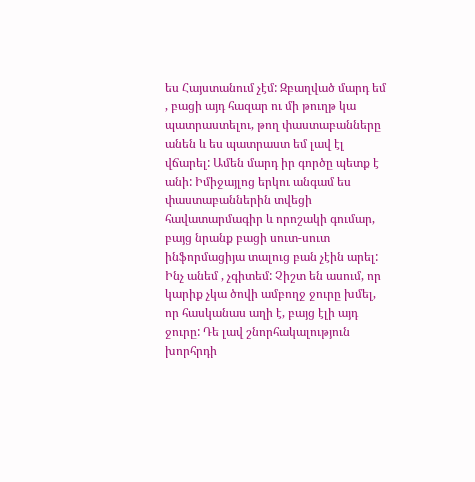ես Հայստանում չէմ: Զբաղված մարդ եմ , բացի այդ հազար ու մի թուղթ կա պատրաստելու, թող փաստաբանները անեն և ես պատրաստ եմ լավ էլ վճարել: Ամեն մարդ իր գործը պետք է անի: Իմիջայլոց երկու անգամ ես փաստաբաններին տվեցի հավատարմագիր և որոշակի գումար, բայց նրանք բացի սուտ-սուտ ինֆորմացիյա տալուց բան չէին արել: Ինչ անեմ , չգիտեմ: Չիշտ են ասում, որ կարիք չկա ծովի ամբողջ ջուրը խմել, որ հասկանաս աղի է, բայց էլի այդ ջուրը: Դե լավ շնորհակալություն խորհրդի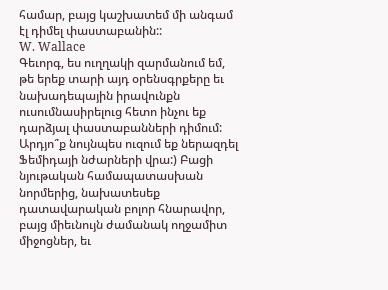համար, բայց կաշխատեմ մի անգամ էլ դիմել փաստաբանին::
W. Wallace
Գեւորգ, ես ուղղակի զարմանում եմ, թե երեք տարի այդ օրենսգրքերը եւ նախադեպային իրավունքն ուսումնասիրելուց հետո ինչու եք դարձյալ փաստաբանների դիմում: Արդյո՞ք նույնպես ուզում եք ներազդել Ֆեմիդայի նժարների վրա:) Բացի նյութական համապատասխան նորմերից, նախատեսեք դատավարական բոլոր հնարավոր, բայց միեւնույն ժամանակ ողջամիտ միջոցներ, եւ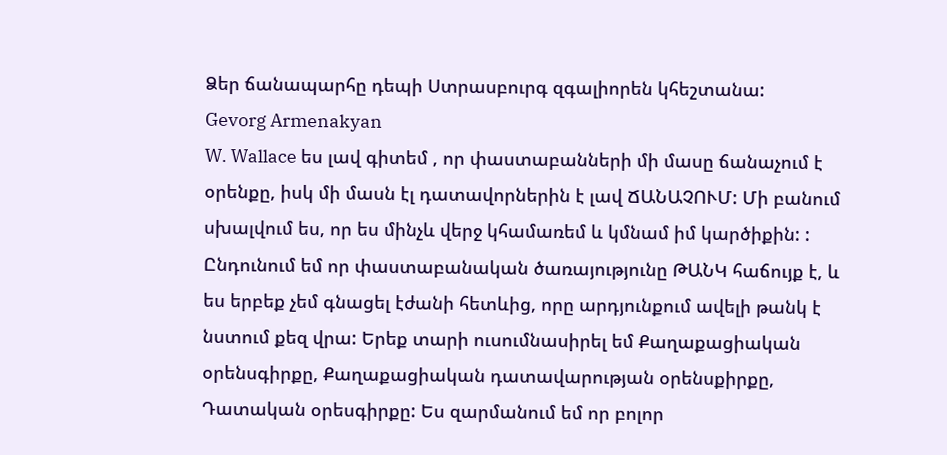Ձեր ճանապարհը դեպի Ստրասբուրգ զգալիորեն կհեշտանա:
Gevorg Armenakyan
W. Wallace ես լավ գիտեմ , որ փաստաբանների մի մասը ճանաչում է օրենքը, իսկ մի մասն էլ դատավորներին է լավ ՃԱՆԱՉՈՒՄ: Մի բանում սխալվում ես, որ ես մինչև վերջ կհամառեմ և կմնամ իմ կարծիքին: : Ընդունում եմ որ փաստաբանական ծառայությունը ԹԱՆԿ հաճույք է, և ես երբեք չեմ գնացել էժանի հետևից, որը արդյունքում ավելի թանկ է նստում քեզ վրա: Երեք տարի ուսումնասիրել եմ Քաղաքացիական օրենսգիրքը, Քաղաքացիական դատավարության օրենսքիրքը, Դատական օրեսգիրքը: Ես զարմանում եմ որ բոլոր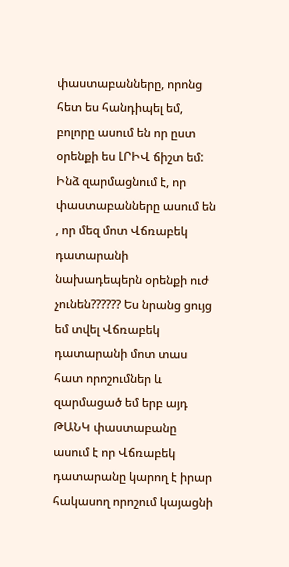փաստաբանները, որոնց հետ ես հանդիպել եմ, բոլորը ասում են որ ըստ օրենքի ես ԼՐԻՎ ճիշտ եմ: Ինձ զարմացնում է, որ փաստաբանները ասում են , որ մեզ մոտ Վճռաբեկ դատարանի նախադեպերն օրենքի ուժ չունեն?????? Ես նրանց ցույց եմ տվել Վճռաբեկ դատարանի մոտ տաս հատ որոշումներ և զարմացած եմ երբ այդ ԹԱՆԿ փաստաբանը ասում է որ Վճռաբեկ դատարանը կարող է իրար հակասող որոշում կայացնի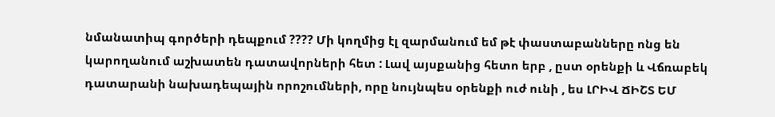նմանատիպ գործերի դեպքում ???? Մի կողմից էլ զարմանում եմ թէ փաստաբանները ոնց են կարողանում աշխատեն դատավորների հետ : Լավ այսքանից հետո երբ , ըստ օրենքի և Վճռաբեկ դատարանի նախադեպային որոշումների, որը նույնպես օրենքի ուժ ունի , ես ԼՐԻՎ ՃԻՇՏ ԵՄ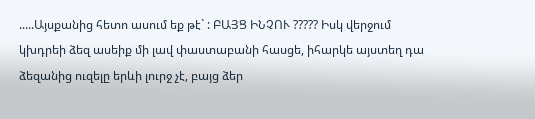.....Այսքանից հետո ասում եք թէ` : ԲԱՅՑ ԻՆՉՈՒ ????? Իսկ վերջում կխդրեի ձեզ ասեիք մի լավ փաստաբանի հասցե, իհարկե այստեղ դա ձեզանից ուզելը երևի լուրջ չէ, բայց ձեր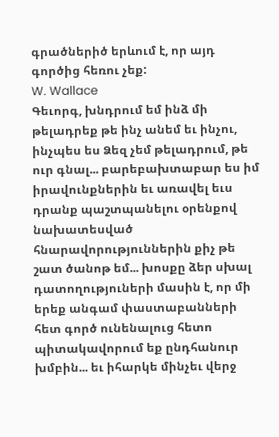գրածներիծ երևում է, որ այդ գործից հեռու չեք:
W. Wallace
Գեւորգ, խնդրում եմ ինձ մի թելադրեք թե ինչ անեմ եւ ինչու, ինչպես ես Ձեզ չեմ թելադրում, թե ուր գնալ... բարեբախտաբար ես իմ իրավունքներին եւ առավել եւս դրանք պաշտպանելու օրենքով նախատեսված հնարավորություններին քիչ թե շատ ծանոթ եմ... խոսքը ձեր սխալ դատողություների մասին է, որ մի երեք անգամ փաստաբանների հետ գործ ունենալուց հետո պիտակավորում եք ընդհանուր խմբին... եւ իհարկե մինչեւ վերջ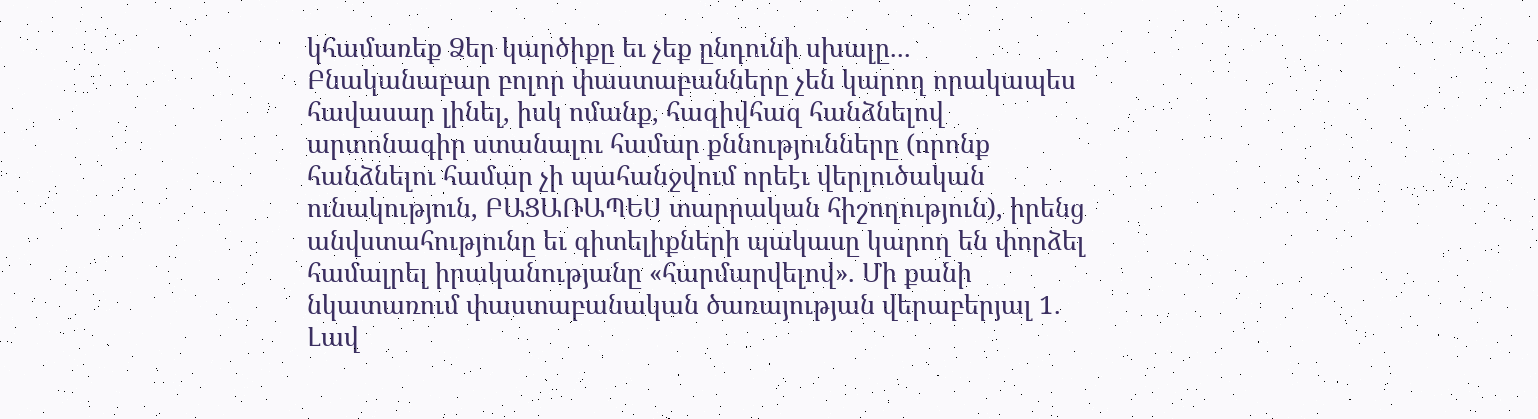կհամառեք Ձեր կարծիքը եւ չեք ընդունի սխալը... Բնականաբար բոլոր փաստաբանները չեն կարող որակապես հավասար լինել, իսկ ոմանք, հազիվհազ հանձնելով արտոնագիր ստանալու համար քննությունները (որոնք հանձնելու համար չի պահանջվում որեէւ վերլուծական ունակություն, ԲԱՑԱՌԱՊԵՍ տարրական հիշողություն), իրենց անվստահությունը եւ գիտելիքների պակասը կարող են փորձել համալրել իրականությանը «հարմարվելով». Մի քանի նկատառում փաստաբանական ծառայության վերաբերյալ 1. Լավ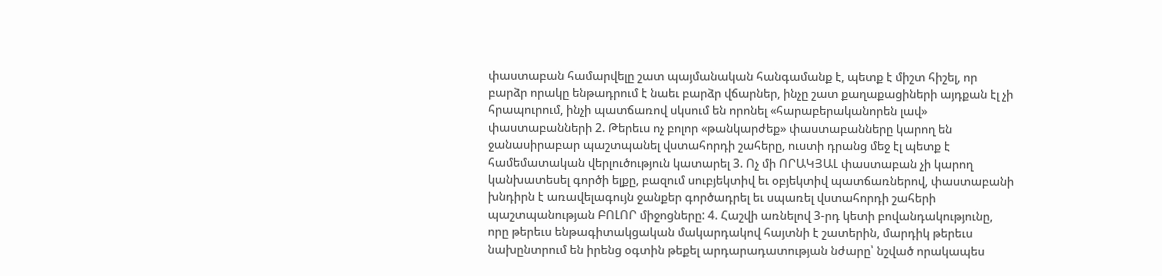փաստաբան համարվելը շատ պայմանական հանգամանք է, պետք է միշտ հիշել, որ բարձր որակը ենթադրում է նաեւ բարձր վճարներ, ինչը շատ քաղաքացիների այդքան էլ չի հրապուրում, ինչի պատճառով սկսում են որոնել «հարաբերականորեն լավ» փաստաբանների 2. Թերեւս ոչ բոլոր «թանկարժեք» փաստաբանները կարող են ջանասիրաբար պաշտպանել վստահորդի շահերը, ուստի դրանց մեջ էլ պետք է համեմատական վերլուծություն կատարել 3. Ոչ մի ՈՐԱԿՅԱԼ փաստաբան չի կարող կանխատեսել գործի ելքը, բազում սուբյեկտիվ եւ օբյեկտիվ պատճառներով, փաստաբանի խնդիրն է առավելագույն ջանքեր գործադրել եւ սպառել վստահորդի շահերի պաշտպանության ԲՈԼՈՐ միջոցները: 4. Հաշվի առնելով 3-րդ կետի բովանդակությունը, որը թերեւս ենթագիտակցական մակարդակով հայտնի է շատերին, մարդիկ թերեւս նախընտրում են իրենց օգտին թեքել արդարադատության նժարը՝ նշված որակապես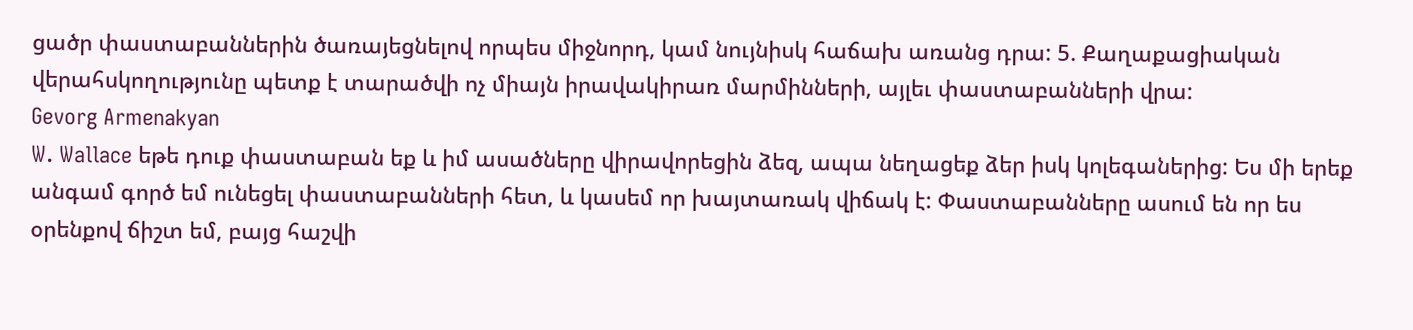ցածր փաստաբաններին ծառայեցնելով որպես միջնորդ, կամ նույնիսկ հաճախ առանց դրա: 5. Քաղաքացիական վերահսկողությունը պետք է տարածվի ոչ միայն իրավակիրառ մարմինների, այլեւ փաստաբանների վրա:
Gevorg Armenakyan
W. Wallace եթե դուք փաստաբան եք և իմ ասածները վիրավորեցին ձեզ, ապա նեղացեք ձեր իսկ կոլեգաներից: Ես մի երեք անգամ գործ եմ ունեցել փաստաբանների հետ, և կասեմ որ խայտառակ վիճակ է: Փաստաբանները ասում են որ ես օրենքով ճիշտ եմ, բայց հաշվի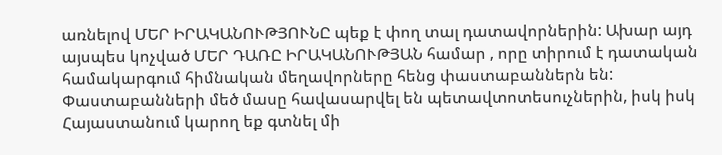առնելով ՄԵՐ ԻՐԱԿԱՆՈՒԹՅՈՒՆԸ պեք է փող տալ դատավորներին: Ախար այդ այսպես կոչված ՄԵՐ ԴԱՌԸ ԻՐԱԿԱՆՈՒԹՅԱՆ համար , որը տիրում է դատական համակարգում հիմնական մեղավորները հենց փաստաբաններն են: Փաստաբանների մեծ մասը հավասարվել են պետավտոտեսուչներին, իսկ իսկ Հայաստանում կարող եք գտնել մի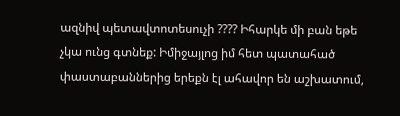ազնիվ պետավտոտեսուչի ???? Իհարկե մի բան եթե չկա ունց գտնեք: Իմիջայլոց իմ հետ պատահած փաստաբաններից երեքն էլ ահավոր են աշխատում,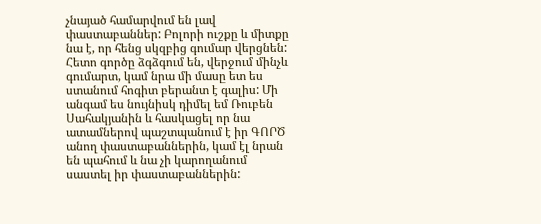չնայած համարվում են լավ փաստաբաններ: Բոլորի ուշքը և միտքը նա է, որ հենց սկզբից գումար վերցնեն: Հետո գործը ձգձգում են, վերջում մինչև գումարտ, կամ նրա մի մասը ետ ես ստանում հոգիտ բերանտ է գալիս: Մի անգամ ես նույնիսկ դիմել եմ Ռուբեն Սահակյանին և հասկացել որ նա ատամներով պաշտպանում է իր ԳՈՐԾ անող փաստաբաններին, կամ էլ նրան են պահում և նա չի կարողանում սաստել իր փաստաբաններին: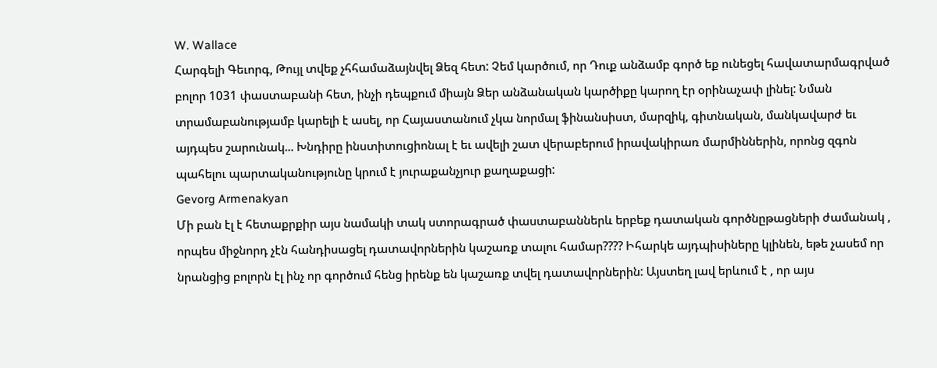W. Wallace
Հարգելի Գեւորգ, Թույլ տվեք չհհամաձայնվել Ձեզ հետ: Չեմ կարծում, որ Դուք անձամբ գործ եք ունեցել հավատարմագրված բոլոր 1031 փաստաբանի հետ, ինչի դեպքում միայն Ձեր անձանական կարծիքը կարող էր օրինաչափ լինել: Նման տրամաբանությամբ կարելի է ասել, որ Հայաստանում չկա նորմալ ֆինանսիստ, մարզիկ, գիտնական, մանկավարժ եւ այդպես շարունակ... Խնդիրը ինստիտուցիոնալ է եւ ավելի շատ վերաբերում իրավակիրառ մարմիններին, որոնց զգոն պահելու պարտականությունը կրում է յուրաքանչյուր քաղաքացի:
Gevorg Armenakyan
Մի բան էլ է հետաքրքիր այս նամակի տակ ստորագրած փաստաբաններև երբեք դատական գործնըթացների ժամանակ , որպես միջնորդ չէն հանդիսացել դատավորներին կաշառք տալու համար???? Իհարկե այդպիսիները կլինեն, եթե չասեմ որ նրանցից բոլորն էլ ինչ որ գործում հենց իրենք են կաշառք տվել դատավորներին: Այստեղ լավ երևում է , որ այս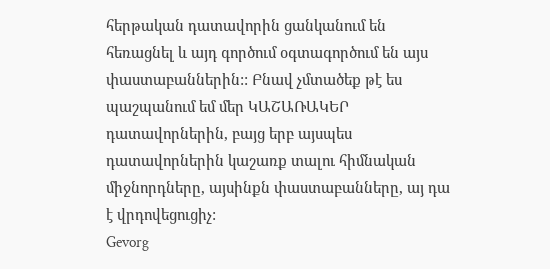հերթական դատավորին ցանկանում են հեռացնել և այդ գործում օգտագործում են այս փաստաբաններին:: Բնավ չմտածեք թէ ես պաշպանում եմ մեր ԿԱՇԱՌԱԿԵՐ դատավորներին, բայց երբ այսպես դատավորներին կաշառք տալու հիմնական միջնորդները, այսինքն փաստաբանները, այ դա է վրդովեցուցիչ:
Gevorg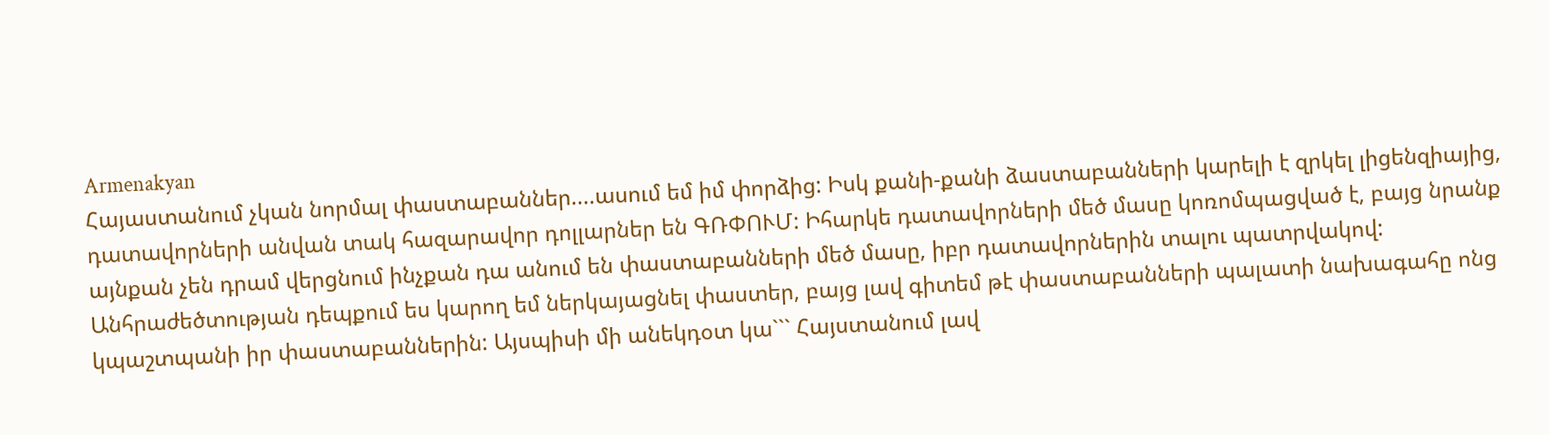Armenakyan
Հայաստանում չկան նորմալ փաստաբաններ....ասում եմ իմ փորձից: Իսկ քանի-քանի ձաստաբանների կարելի է զրկել լիցենզիայից, դատավորների անվան տակ հազարավոր դոլլարներ են ԳՌՓՈՒՄ: Իհարկե դատավորների մեծ մասը կոռոմպացված է, բայց նրանք այնքան չեն դրամ վերցնում ինչքան դա անում են փաստաբանների մեծ մասը, իբր դատավորներին տալու պատրվակով: Անհրաժեծտության դեպքում ես կարող եմ ներկայացնել փաստեր, բայց լավ գիտեմ թէ փաստաբանների պալատի նախագահը ոնց կպաշտպանի իր փաստաբաններին: Այսպիսի մի անեկդօտ կա``` Հայստանում լավ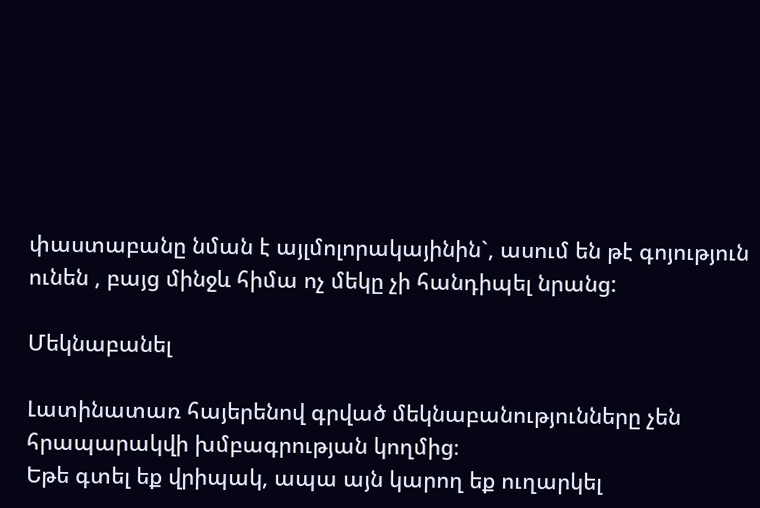փաստաբանը նման է այլմոլորակայինին`, ասում են թէ գոյություն ունեն , բայց մինջև հիմա ոչ մեկը չի հանդիպել նրանց:

Մեկնաբանել

Լատինատառ հայերենով գրված մեկնաբանությունները չեն հրապարակվի խմբագրության կողմից։
Եթե գտել եք վրիպակ, ապա այն կարող եք ուղարկել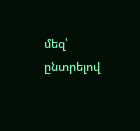մեզ՝ ընտրելով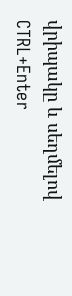վրիպակը և սեղմելով CTRL+Enter